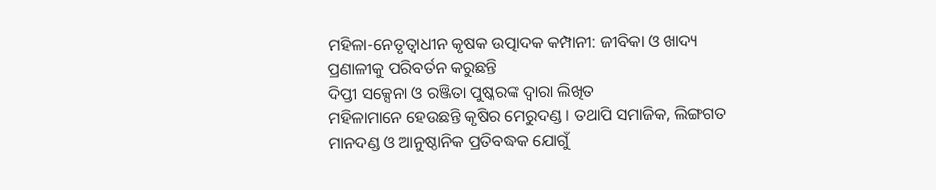ମହିଳା-ନେତୃତ୍ୱାଧୀନ କୃଷକ ଉତ୍ପାଦକ କମ୍ପାନୀ: ଜୀବିକା ଓ ଖାଦ୍ୟ ପ୍ରଣାଳୀକୁ ପରିବର୍ତନ କରୁଛନ୍ତି
ଦିପ୍ତୀ ସକ୍ସେନା ଓ ରଞ୍ଜିତା ପୁଷ୍କରଙ୍କ ଦ୍ୱାରା ଲିଖିତ
ମହିଳାମାନେ ହେଉଛନ୍ତି କୃଷିର ମେରୁଦଣ୍ଡ । ତଥାପି ସମାଜିକ, ଲିଙ୍ଗଗତ ମାନଦଣ୍ଡ ଓ ଆନୁଷ୍ଠାନିକ ପ୍ରତିବଦ୍ଧକ ଯୋଗୁଁ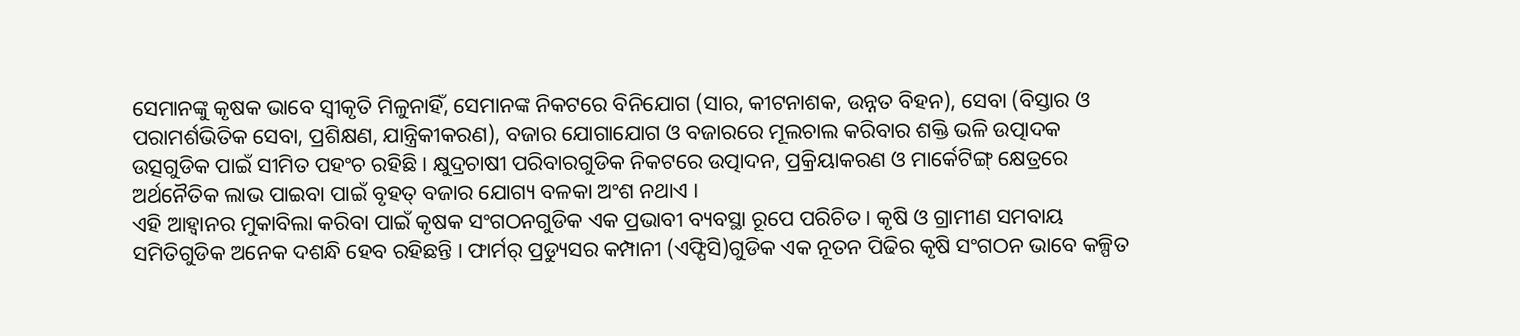ସେମାନଙ୍କୁ କୃଷକ ଭାବେ ସ୍ୱୀକୃତି ମିଳୁନାହିଁ, ସେମାନଙ୍କ ନିକଟରେ ବିନିଯୋଗ (ସାର, କୀଟନାଶକ, ଉନ୍ନତ ବିହନ), ସେବା (ବିସ୍ତାର ଓ ପରାମର୍ଶଭିତିକ ସେବା, ପ୍ରଶିକ୍ଷଣ, ଯାନ୍ତ୍ରିକୀକରଣ), ବଜାର ଯୋଗାଯୋଗ ଓ ବଜାରରେ ମୂଲଚାଲ କରିବାର ଶକ୍ତି ଭଳି ଉତ୍ପାଦକ ଉତ୍ସଗୁଡିକ ପାଇଁ ସୀମିତ ପହଂଚ ରହିଛି । କ୍ଷୁଦ୍ରଚାଷୀ ପରିବାରଗୁଡିକ ନିକଟରେ ଉତ୍ପାଦନ, ପ୍ରକ୍ରିୟାକରଣ ଓ ମାର୍କେଟିଙ୍ଗ୍ କ୍ଷେତ୍ରରେ ଅର୍ଥନୈତିକ ଲାଭ ପାଇବା ପାଇଁ ବୃହତ୍ ବଜାର ଯୋଗ୍ୟ ବଳକା ଅଂଶ ନଥାଏ ।
ଏହି ଆହ୍ୱାନର ମୁକାବିଲା କରିବା ପାଇଁ କୃଷକ ସଂଗଠନଗୁଡିକ ଏକ ପ୍ରଭାବୀ ବ୍ୟବସ୍ଥା ରୂପେ ପରିଚିତ । କୃଷି ଓ ଗ୍ରାମୀଣ ସମବାୟ ସମିତିଗୁଡିକ ଅନେକ ଦଶନ୍ଧି ହେବ ରହିଛନ୍ତି । ଫାର୍ମର୍ ପ୍ରଡ୍ୟୁସର କମ୍ପାନୀ (ଏଫ୍ପିସି)ଗୁଡିକ ଏକ ନୂତନ ପିଢିର କୃଷି ସଂଗଠନ ଭାବେ କଳ୍ପିତ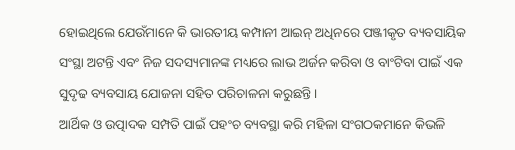ହୋଇଥିଲେ ଯେଉଁମାନେ କି ଭାରତୀୟ କମ୍ପାନୀ ଆଇନ୍ ଅଧିନରେ ପଞ୍ଜୀକୃତ ବ୍ୟବସାୟିକ ସଂସ୍ଥା ଅଟନ୍ତି ଏବଂ ନିଜ ସଦସ୍ୟମାନଙ୍କ ମଧ୍ୟରେ ଲାଭ ଅର୍ଜନ କରିବା ଓ ବାଂଟିବା ପାଇଁ ଏକ ସୁଦୃଢ ବ୍ୟବସାୟ ଯୋଜନା ସହିତ ପରିଚାଳନା କରୁଛନ୍ତି ।
ଆର୍ଥିକ ଓ ଉତ୍ପାଦକ ସମ୍ପତି ପାଇଁ ପହଂଚ ବ୍ୟବସ୍ଥା କରି ମହିଳା ସଂଗଠକମାନେ କିଭଳି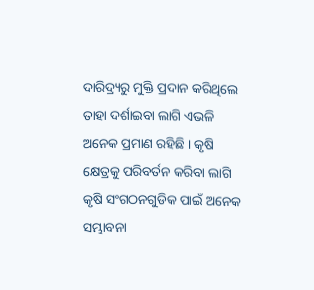ଦାରିଦ୍ର୍ୟରୁ ମୁକ୍ତି ପ୍ରଦାନ କରିଥିଲେ ତାହା ଦର୍ଶାଇବା ଲାଗି ଏଭଳି ଅନେକ ପ୍ରମାଣ ରହିଛି । କୃଷି କ୍ଷେତ୍ରକୁ ପରିବର୍ତନ କରିବା ଲାଗି କୃଷି ସଂଗଠନଗୁଡିକ ପାଇଁ ଅନେକ ସମ୍ଭାବନା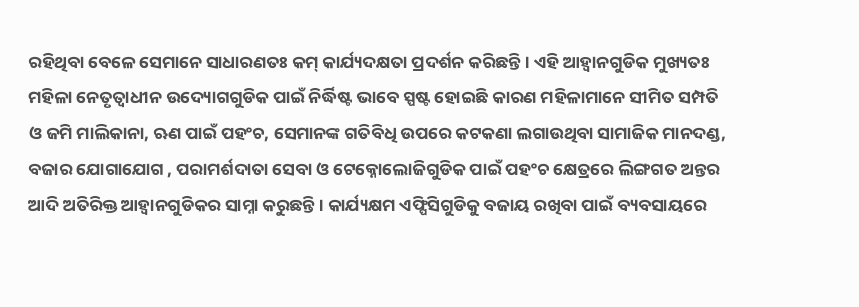ରହିଥିବା ବେଳେ ସେମାନେ ସାଧାରଣତଃ କମ୍ କାର୍ଯ୍ୟଦକ୍ଷତା ପ୍ରଦର୍ଶନ କରିଛନ୍ତି । ଏହି ଆହ୍ୱାନଗୁଡିକ ମୁଖ୍ୟତଃ ମହିଳା ନେତୃତ୍ୱାଧୀନ ଉଦ୍ୟୋଗଗୁଡିକ ପାଇଁ ନିର୍ଦ୍ଧିଷ୍ଟ ଭାବେ ସ୍ପଷ୍ଟ ହୋଇଛି କାରଣ ମହିଳାମାନେ ସୀମିତ ସମ୍ପତି ଓ ଜମି ମାଲିକାନା, ଋଣ ପାଇଁ ପହଂଚ, ସେମାନଙ୍କ ଗତିବିଧି ଉପରେ କଟକଣା ଲଗାଉଥିବା ସାମାଜିକ ମାନଦଣ୍ଡ, ବଜାର ଯୋଗାଯୋଗ , ପରାମର୍ଶଦାତା ସେବା ଓ ଟେକ୍ନୋଲୋଜିଗୁଡିକ ପାଇଁ ପହଂଚ କ୍ଷେତ୍ରରେ ଲିଙ୍ଗଗତ ଅନ୍ତର ଆଦି ଅତିରିକ୍ତ ଆହ୍ୱାନଗୁଡିକର ସାମ୍ନା କରୁଛନ୍ତି । କାର୍ଯ୍ୟକ୍ଷମ ଏଫ୍ପିସିଗୁଡିକୁ ବଜାୟ ରଖିବା ପାଇଁ ବ୍ୟବସାୟରେ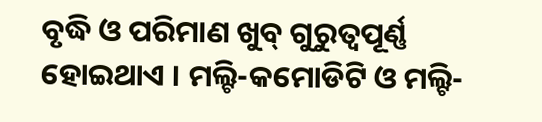ବୃଦ୍ଧି ଓ ପରିମାଣ ଖୁବ୍ ଗୁରୁତ୍ୱପୂର୍ଣ୍ଣ ହୋଇଥାଏ । ମଲ୍ଟି-କମୋଡିଟି ଓ ମଲ୍ଟି-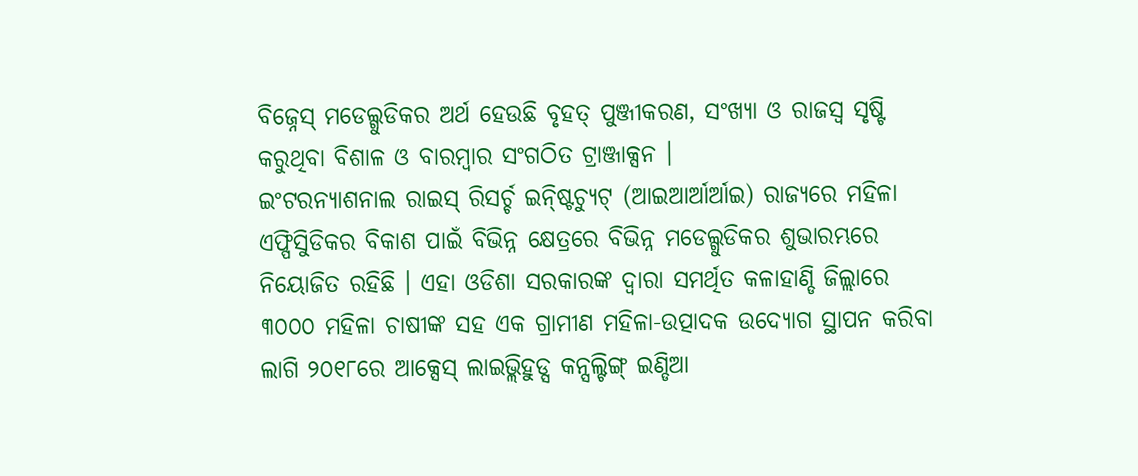ବିଜ୍ନେସ୍ ମଡେଲ୍ଗୁଡିକର ଅର୍ଥ ହେଉଛି ବୃହତ୍ ପୁଞ୍ଜୀକରଣ, ସଂଖ୍ୟା ଓ ରାଜସ୍ୱ ସୃଷ୍ଟି କରୁଥିବା ବିଶାଳ ଓ ବାରମ୍ବାର ସଂଗଠିତ ଟ୍ରାଞ୍ଜାକ୍ସନ ।
ଇଂଟରନ୍ୟାଶନାଲ ରାଇସ୍ ରିସର୍ଚ୍ଚ ଇନ୍ଷ୍ଟିଚ୍ୟୁଟ୍ (ଆଇଆର୍ଆର୍ଆଇ) ରାଜ୍ୟରେ ମହିଳା ଏଫ୍ପିସିୁଡିକର ବିକାଶ ପାଇଁ ବିଭିନ୍ନ କ୍ଷେତ୍ରରେ ବିଭିନ୍ନ ମଡେଲ୍ଗୁଡିକର ଶୁଭାରମ୍ଭରେ ନିୟୋଜିତ ରହିଛି । ଏହା ଓଡିଶା ସରକାରଙ୍କ ଦ୍ୱାରା ସମର୍ଥିତ କଳାହାଣ୍ଡି ଜିଲ୍ଲାରେ ୩୦୦୦ ମହିଳା ଚାଷୀଙ୍କ ସହ ଏକ ଗ୍ରାମୀଣ ମହିଳା-ଉତ୍ପାଦକ ଉଦ୍ୟୋଗ ସ୍ଥାପନ କରିବା ଲାଗି ୨୦୧୮ରେ ଆକ୍ସେସ୍ ଲାଇଭ୍ଲିହୁଡ୍ସ କନ୍ସଲ୍ଟିଙ୍ଗ୍ ଇଣ୍ଡିଆ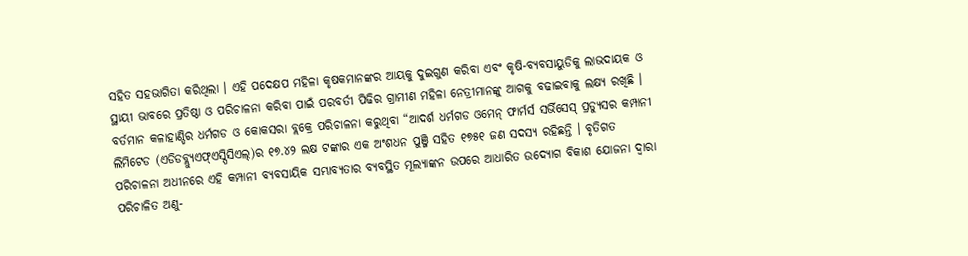ସହିତ ସହଭାଗିତା କରିଥିଲା । ଏହି ପଦେକ୍ଷପ ମହିଳା କୃଷକମାନଙ୍କର ଆୟକୁ ଦୁଇଗୁଣ କରିବା ଏବଂ କୃଷି-ବ୍ୟବସାୟୁଡିକୁ ଲାଭଦାୟକ ଓ ସ୍ଥାୟୀ ଭାବରେ ପ୍ରତିଷ୍ଠା ଓ ପରିଚାଳନା କରିବା ପାଇଁ ପରବର୍ତୀ ପିଢିର ଗ୍ରାମୀଣ ମହିଳା ନେତ୍ରୀମାନଙ୍କୁ ଆଗକୁ ବଢାଇବାକୁ ଲକ୍ଷ୍ୟ ରଖିଛି ।
ବର୍ତମାନ କଳାହାଣ୍ଡିର ଧର୍ମଗଡ ଓ କୋକସରା ବ୍ଲକ୍ରେ ପରିଚାଳନା କରୁଥିବା “ଆଦର୍ଶ ଧର୍ମଗଡ ଓମେନ୍ ଫାର୍ମର୍ସ ସର୍ଭିସେସ୍ ପ୍ରଡ୍ୟୁସର କମ୍ପାନୀ ଲିମିଟେଡ (ଏଡିଡବ୍ଲ୍ୟୁଏଫ୍ଏସ୍ପିସିଏଲ୍)ର ୧୭.୪୨ ଲକ୍ଷ ଟଙ୍କାର ଏକ ଅଂଶଧନ ପୁଞ୍ଜି ସହିତ ୧୭୫୧ ଜଣ ସଦସ୍ୟ ରହିଛନ୍ତି । ବୃତିଗତ ପରିଚାଳନା ଅଧୀନରେ ଏହି କମ୍ପାନୀ ବ୍ୟବସାୟିକ ସମ୍ଭାବ୍ୟତାର ବ୍ୟବସ୍ଥିତ ମୂଲ୍ୟାଙ୍କନ ଉପରେ ଆଧାରିତ ଉଦ୍ୟୋଗ ବିକାଶ ଯୋଜନା ଦ୍ୱାରା ପରିଚାଳିତ ଅଣୁ-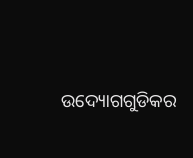ଉଦ୍ୟୋଗଗୁଡିକର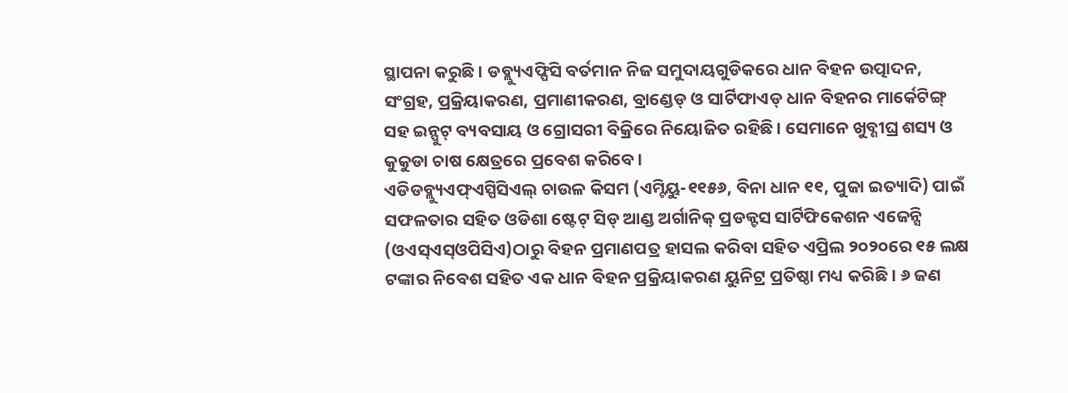ସ୍ଥାପନା କରୁଛି । ଡବ୍ଲ୍ୟୁଏଫ୍ପିସି ବର୍ତମାନ ନିଜ ସମୁଦାୟଗୁଡିକରେ ଧାନ ବିହନ ଉତ୍ପାଦନ, ସଂଗ୍ରହ, ପ୍ରକ୍ରିୟାକରଣ, ପ୍ରମାଣୀକରଣ, ବ୍ରାଣ୍ଡେଡ୍ ଓ ସାର୍ଟିଫାଏଡ୍ ଧାନ ବିହନର ମାର୍କେଟିଙ୍ଗ୍ ସହ ଇନ୍ପୁଟ୍ ବ୍ୟବସାୟ ଓ ଗ୍ରୋସରୀ ବିକ୍ରିରେ ନିୟୋଜିତ ରହିଛି । ସେମାନେ ଖୁବ୍ଶୀଘ୍ର ଶସ୍ୟ ଓ କୁକୁଡା ଚାଷ କ୍ଷେତ୍ରରେ ପ୍ରବେଶ କରିବେ ।
ଏଡିଡବ୍ଲ୍ୟୁଏଫ୍ଏସ୍ପିସିଏଲ୍ ଚାଉଳ କିସମ (ଏମ୍ଟିୟୁ-୧୧୫୬, ବିନା ଧାନ ୧୧, ପୁଜା ଇତ୍ୟାଦି) ପାଇଁ ସଫଳତାର ସହିତ ଓଡିଶା ଷ୍ଟେଟ୍ ସିଡ୍ ଆଣ୍ଡ ଅର୍ଗାନିକ୍ ପ୍ରଡକ୍ଟସ ସାର୍ଟିଫିକେଶନ ଏଜେନ୍ସି (ଓଏସ୍ଏସ୍ଓପିସିଏ)ଠାରୁ ବିହନ ପ୍ରମାଣପତ୍ର ହାସଲ କରିବା ସହିତ ଏପ୍ରିଲ ୨୦୨୦ରେ ୧୫ ଲକ୍ଷ ଟଙ୍କାର ନିବେଶ ସହିତ ଏକ ଧାନ ବିହନ ପ୍ରକ୍ରିୟାକରଣ ୟୁନିଟ୍ର ପ୍ରତିଷ୍ଠା ମଧ୍ୟ କରିଛି । ୬ ଜଣ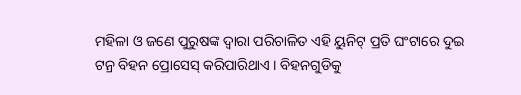ମହିଳା ଓ ଜଣେ ପୁରୁଷଙ୍କ ଦ୍ୱାରା ପରିଚାଳିତ ଏହି ୟୁନିଟ୍ ପ୍ରତି ଘଂଟାରେ ଦୁଇ ଟନ୍ର ବିହନ ପ୍ରୋସେସ୍ କରିପାରିଥାଏ । ବିହନଗୁଡିକୁ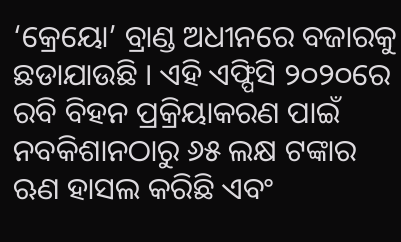‘କ୍ରେୟୋ’ ବ୍ରାଣ୍ଡ ଅଧୀନରେ ବଜାରକୁ ଛଡାଯାଉଛି । ଏହି ଏଫ୍ପିସି ୨୦୨୦ରେ ରବି ବିହନ ପ୍ରକ୍ରିୟାକରଣ ପାଇଁ ନବକିଶାନଠାରୁ ୬୫ ଲକ୍ଷ ଟଙ୍କାର ଋଣ ହାସଲ କରିଛି ଏବଂ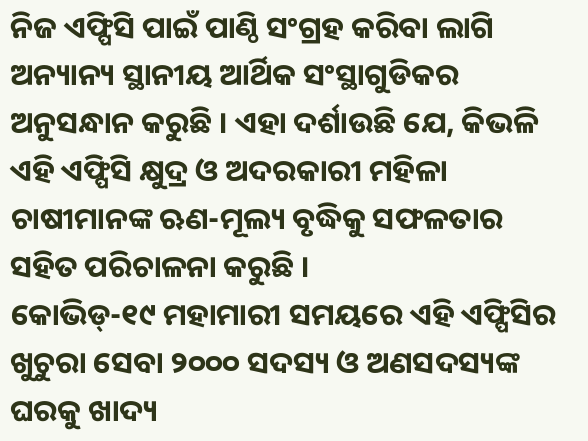ନିଜ ଏଫ୍ପିସି ପାଇଁ ପାଣ୍ଠି ସଂଗ୍ରହ କରିବା ଲାଗି ଅନ୍ୟାନ୍ୟ ସ୍ଥାନୀୟ ଆର୍ଥିକ ସଂସ୍ଥାଗୁଡିକର ଅନୁସନ୍ଧାନ କରୁଛି । ଏହା ଦର୍ଶାଉଛି ଯେ, କିଭଳି ଏହି ଏଫ୍ପିସି କ୍ଷୁଦ୍ର ଓ ଅଦରକାରୀ ମହିଳା ଚାଷୀମାନଙ୍କ ଋଣ-ମୂଲ୍ୟ ବୃଦ୍ଧିକୁ ସଫଳତାର ସହିତ ପରିଚାଳନା କରୁଛି ।
କୋଭିଡ୍-୧୯ ମହାମାରୀ ସମୟରେ ଏହି ଏଫ୍ପିସିର ଖୁଚୁରା ସେବା ୨୦୦୦ ସଦସ୍ୟ ଓ ଅଣସଦସ୍ୟଙ୍କ ଘରକୁ ଖାଦ୍ୟ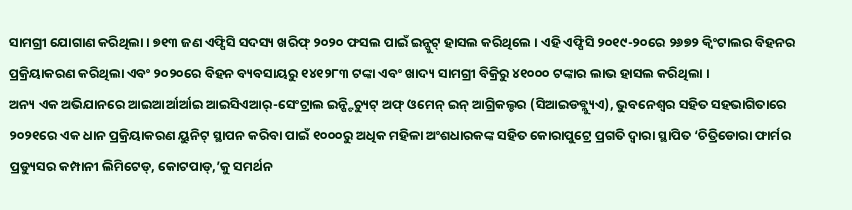ସାମଗ୍ରୀ ଯୋଗାଣ କରିଥିଲା । ୭୧୩ ଜଣ ଏଫ୍ପିସି ସଦସ୍ୟ ଖରିଫ୍ ୨୦୨୦ ଫସଲ ପାଇଁ ଇନ୍ପୁଟ୍ ହାସଲ କରିଥିଲେ । ଏହି ଏଫ୍ପିସି ୨୦୧୯-୨୦ରେ ୨୬୭୨ କ୍ୱିଂଟାଲର ବିହନର ପ୍ରକ୍ରିୟାକରଣ କରିଥିଲା ଏବଂ ୨୦୨୦ରେ ବିହନ ବ୍ୟବସାୟରୁ ୧୪୧୨୮୩ ଟଙ୍କା ଏବଂ ଖାଦ୍ୟ ସାମଗ୍ରୀ ବିକ୍ରିରୁ ୪୧୦୦୦ ଟଙ୍କାର ଲାଭ ହାସଲ କରିଥିଲା ।
ଅନ୍ୟ ଏକ ଅଭିଯାନରେ ଆଇଆର୍ଆର୍ଆଇ ଆଇସିଏଆର୍-ସେଂଟ୍ରାଲ ଇନ୍ଷ୍ଟିଚ୍ୟୁଟ୍ ଅଫ୍ ଓମେନ୍ ଇନ୍ ଆଗ୍ରିକଲ୍ଚର (ସିଆଇଡବ୍ଲ୍ୟୁଏ), ଭୁବନେଶ୍ୱର ସହିତ ସହଭାଗିତାରେ ୨୦୨୧ରେ ଏକ ଧାନ ପ୍ରକ୍ରିୟାକରଣ ୟୁନିଟ୍ ସ୍ଥାପନ କରିବା ପାଇଁ ୧୦୦୦ରୁ ଅଧିକ ମହିଳା ଅଂଶଧାରକଙ୍କ ସହିତ କୋରାପୁଟ୍ରେ ପ୍ରଗତି ଦ୍ୱାରା ସ୍ଥାପିତ ‘ଚିତ୍ରିଡୋରା ଫାର୍ମର ପ୍ରଡ୍ୟୁସର କମ୍ପାନୀ ଲିମିଟେଡ୍, କୋଟପାଡ୍,’କୁ ସମର୍ଥନ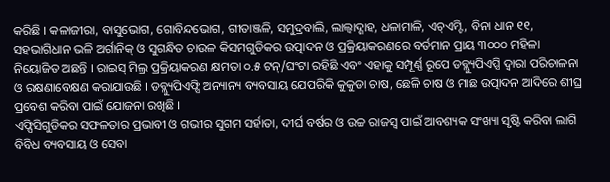କରିଛି । କଳାଜୀରା, ବାସୁଭୋଗ, ଗୋବିନ୍ଦଭୋଗ, ଗୀତାଞ୍ଜଳି, ସମୁଦ୍ରବାଲି, ଲାଲ୍ବାଦ୍ଶାହ, ଧଳାମାଳି, ଏଚ୍ଏମ୍ଟି, ବିନା ଧାନ ୧୧, ସହଭାଗିଧାନ ଭଳି ଅର୍ଗାନିକ୍ ଓ ସୁଗନ୍ଧିତ ଚାଉଳ କିସମଗୁଡିକର ଉତ୍ପାଦନ ଓ ପ୍ରକ୍ରିୟାକରଣରେ ବର୍ତମାନ ପ୍ରାୟ ୩୦୦୦ ମହିଳା ନିୟୋଜିତ ଅଛନ୍ତି । ରାଇସ୍ ମିଲ୍ର ପ୍ରକ୍ରିୟାକରଣ କ୍ଷମତା ୦.୫ ଟନ୍/ଘଂଟା ରହିଛି ଏବଂ ଏହାକୁ ସମ୍ପୂର୍ଣ୍ଣ ରୂପେ ଡବ୍ଲ୍ୟୁପିଏପ୍ସି ଦ୍ୱାରା ପରିଚାଳନା ଓ ରକ୍ଷଣାବେକ୍ଷଣ କରାଯାଉଛି । ଡବ୍ଲ୍ୟୁପିଏଫ୍ସି ଅନ୍ୟାନ୍ୟ ବ୍ୟବସାୟ ଯେପରିକି କୁକୁଡା ଚାଷ, ଛେଳି ଚାଷ ଓ ମାଛ ଉତ୍ପାଦନ ଆଦିରେ ଶୀଘ୍ର ପ୍ରବେଶ କରିବା ପାଇଁ ଯୋଜନା ରଖିଛି ।
ଏଫ୍ପିସିଗୁଡିକର ସଫଳତାର ପ୍ରଭାବୀ ଓ ଗଭୀର ସୁଗମ ସର୍ହାତା, ଦୀର୍ଘ ବର୍ଷର ଓ ଉଚ୍ଚ ରାଜସ୍ୱ ପାଇଁ ଆବଶ୍ୟକ ସଂଖ୍ୟା ସୃଷ୍ଟି କରିବା ଲାଗି ବିବିଧ ବ୍ୟବସାୟ ଓ ସେବା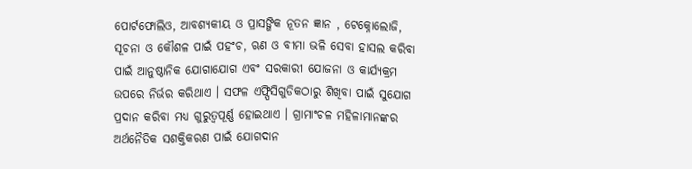ପୋର୍ଟଫୋଲିଓ, ଆବଶ୍ୟକୀୟ ଓ ପ୍ରାସଙ୍ଗିକ ନୂତନ ଜ୍ଞାନ , ଟେକ୍ନୋଲୋଜି, ସୂଚନା ଓ କୌଶଳ ପାଇଁ ପହଂଚ, ଋଣ ଓ ବୀମା ଭଳି ସେବା ହାସଲ କରିବା ପାଇଁ ଆନୁଷ୍ଠାନିକ ଯୋଗାଯୋଗ ଏବଂ ସରକାରୀ ଯୋଜନା ଓ କାର୍ଯ୍ୟକ୍ରମ ଉପରେ ନିର୍ଭର କରିଥାଏ । ସଫଳ ଏଫ୍ପିସିଗୁଡିକଠାରୁ ଶିଖିବା ପାଇଁ ସୁଯୋଗ ପ୍ରଦାନ କରିବା ମଧ୍ୟ ଗୁରୁତ୍ୱପୂର୍ଣ୍ଣ ହୋଇଥାଏ । ଗ୍ରାମାଂଚଳ ମହିଳାମାନଙ୍କର ଅର୍ଥନୈତିକ ସଶକ୍ତିକରଣ ପାଇଁ ଯୋଗଦାନ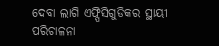ଦେବା ଲାଗି ଏଫ୍ପିସିଗୁଡିକର ସ୍ଥାୟୀ ପରିଚାଳନା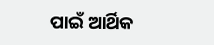ପାଇଁ ଆର୍ଥିକ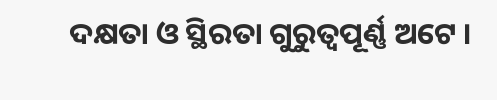ଦକ୍ଷତା ଓ ସ୍ଥିରତା ଗୁରୁତ୍ୱପୂର୍ଣ୍ଣ ଅଟେ ।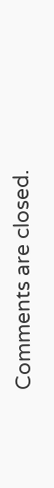Comments are closed.